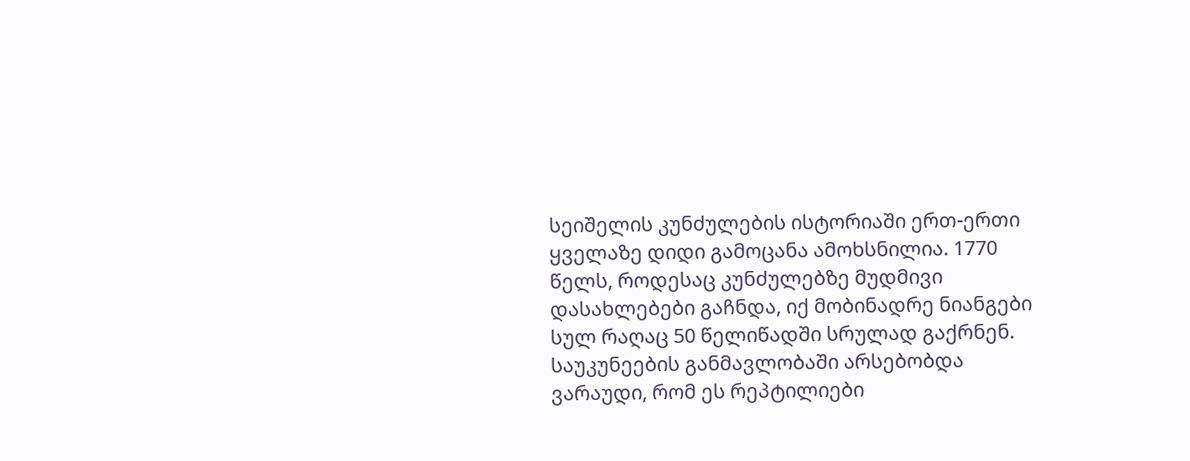სეიშელის კუნძულების ისტორიაში ერთ-ერთი ყველაზე დიდი გამოცანა ამოხსნილია. 1770 წელს, როდესაც კუნძულებზე მუდმივი დასახლებები გაჩნდა, იქ მობინადრე ნიანგები სულ რაღაც 50 წელიწადში სრულად გაქრნენ. საუკუნეების განმავლობაში არსებობდა ვარაუდი, რომ ეს რეპტილიები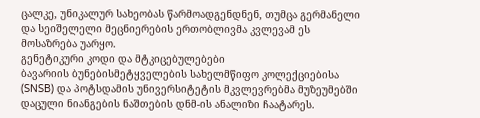ცალკე, უნიკალურ სახეობას წარმოადგენდნენ, თუმცა გერმანელი და სეიშელელი მეცნიერების ერთობლივმა კვლევამ ეს მოსაზრება უარყო.
გენეტიკური კოდი და მტკიცებულებები
ბავარიის ბუნებისმეტყველების სახელმწიფო კოლექციებისა (SNSB) და პოტსდამის უნივერსიტეტის მკვლევრებმა მუზეუმებში დაცული ნიანგების ნაშთების დნმ-ის ანალიზი ჩაატარეს.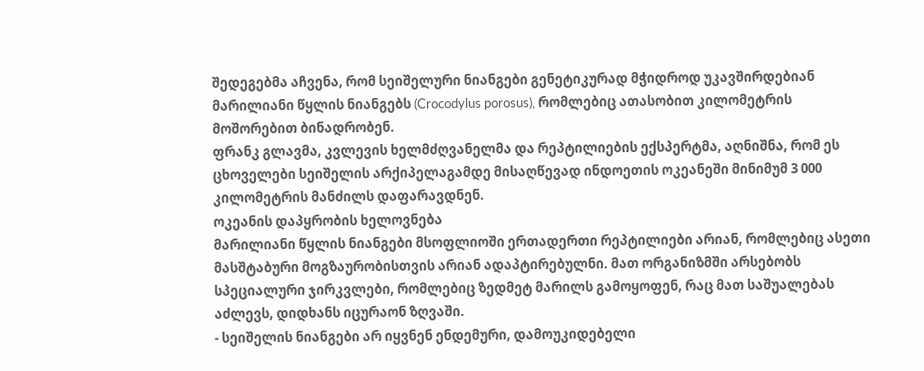შედეგებმა აჩვენა, რომ სეიშელური ნიანგები გენეტიკურად მჭიდროდ უკავშირდებიან მარილიანი წყლის ნიანგებს (Crocodylus porosus), რომლებიც ათასობით კილომეტრის მოშორებით ბინადრობენ.
ფრანკ გლავმა, კვლევის ხელმძღვანელმა და რეპტილიების ექსპერტმა, აღნიშნა, რომ ეს ცხოველები სეიშელის არქიპელაგამდე მისაღწევად ინდოეთის ოკეანეში მინიმუმ 3 000 კილომეტრის მანძილს დაფარავდნენ.
ოკეანის დაპყრობის ხელოვნება
მარილიანი წყლის ნიანგები მსოფლიოში ერთადერთი რეპტილიები არიან, რომლებიც ასეთი მასშტაბური მოგზაურობისთვის არიან ადაპტირებულნი. მათ ორგანიზმში არსებობს სპეციალური ჯირკვლები, რომლებიც ზედმეტ მარილს გამოყოფენ, რაც მათ საშუალებას აძლევს, დიდხანს იცურაონ ზღვაში.
- სეიშელის ნიანგები არ იყვნენ ენდემური, დამოუკიდებელი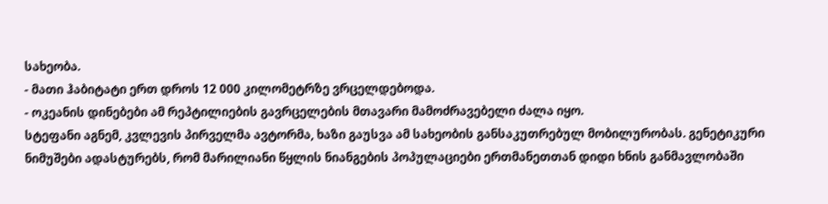სახეობა.
- მათი ჰაბიტატი ერთ დროს 12 000 კილომეტრზე ვრცელდებოდა.
- ოკეანის დინებები ამ რეპტილიების გავრცელების მთავარი მამოძრავებელი ძალა იყო.
სტეფანი აგნემ, კვლევის პირველმა ავტორმა, ხაზი გაუსვა ამ სახეობის განსაკუთრებულ მობილურობას. გენეტიკური ნიმუშები ადასტურებს, რომ მარილიანი წყლის ნიანგების პოპულაციები ერთმანეთთან დიდი ხნის განმავლობაში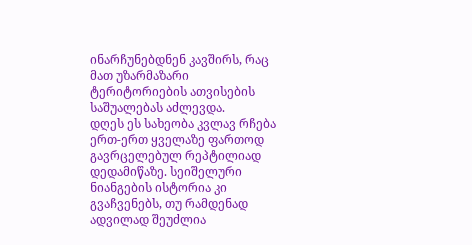ინარჩუნებდნენ კავშირს, რაც მათ უზარმაზარი ტერიტორიების ათვისების საშუალებას აძლევდა.
დღეს ეს სახეობა კვლავ რჩება ერთ-ერთ ყველაზე ფართოდ გავრცელებულ რეპტილიად დედამიწაზე. სეიშელური ნიანგების ისტორია კი გვაჩვენებს, თუ რამდენად ადვილად შეუძლია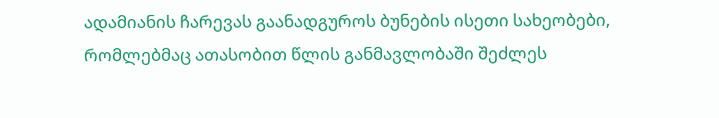ადამიანის ჩარევას გაანადგუროს ბუნების ისეთი სახეობები, რომლებმაც ათასობით წლის განმავლობაში შეძლეს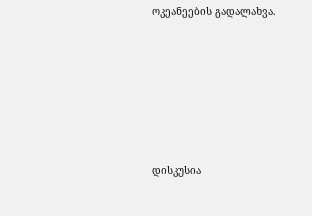ოკეანეების გადალახვა.







დისკუსია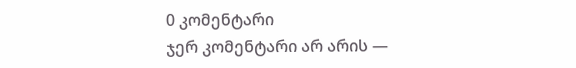0 კომენტარი
ჯერ კომენტარი არ არის —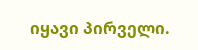იყავი პირველი.